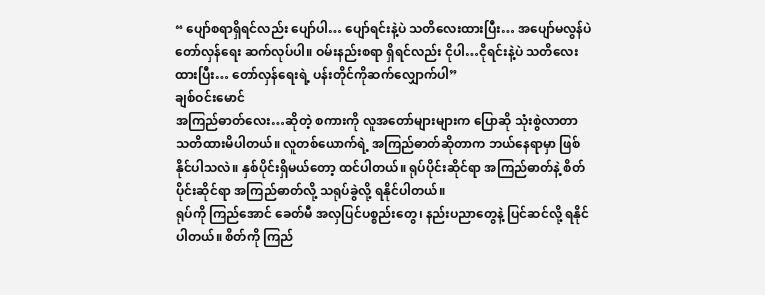“ ပျော်စရာရှိရင်လည်း ပျော်ပါ… ပျော်ရင်းနဲ့ပဲ သတိလေးထားပြီး… အပျော်မလွန်ပဲ တော်လှန်ရေး ဆက်လုပ်ပါ။ ဝမ်းနည်းစရာ ရှိရင်လည်း ငိုပါ…ငိုရင်းနဲ့ပဲ သတိလေးထားပြီး… တော်လှန်ရေးရဲ့ ပန်းတိုင်ကိုဆက်လျှောက်ပါ”
ချစ်ဝင်းမောင်
အကြည်ဓာတ်လေး…ဆိုတဲ့ စကားကို လူအတော်များများက ပြောဆို သုံးစွဲလာတာ သတိထားမိပါတယ်။ လူတစ်ယောက်ရဲ့ အကြည်ဓာတ်ဆိုတာက ဘယ်နေရာမှာ ဖြစ်နိုင်ပါသလဲ။ နှစ်ပိုင်းရှိမယ်တော့ ထင်ပါတယ်။ ရုပ်ပိုင်းဆိုင်ရာ အကြည်ဓာတ်နဲ့ စိတ်ပိုင်းဆိုင်ရာ အကြည်ဓာတ်လို့ သရုပ်ခွဲလို့ ရနိုင်ပါတယ်။
ရုပ်ကို ကြည်အောင် ခေတ်မီ အလှပြင်ပစ္စည်းတွေ၊ နည်းပညာတွေနဲ့ ပြင်ဆင်လို့ ရနိုင်ပါတယ်။ စိတ်ကို ကြည်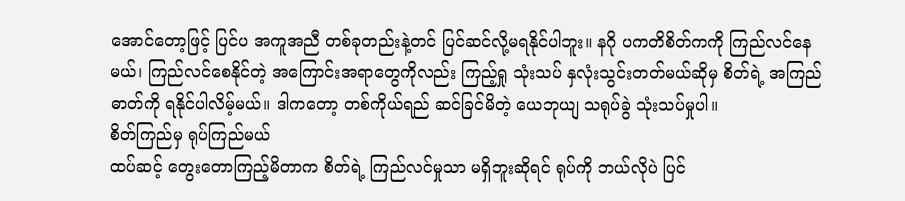အောင်တော့ဖြင့် ပြင်ပ အကူအညီ တစ်ခုတည်းနဲ့တင် ပြင်ဆင်လို့မရနိုင်ပါဘူး။ နဂို ပကတိစိတ်ကကို ကြည်လင်နေမယ်၊ ကြည်လင်စေနိုင်တဲ့ အကြောင်းအရာတွေကိုလည်း ကြည့်ရှု သုံးသပ် နှလုံးသွင်းတတ်မယ်ဆိုမှ စိတ်ရဲ့ အကြည်ဓာတ်ကို ရနိုင်ပါလိမ့်မယ်။ ဒါကတော့ တစ်ကိုယ်ရည် ဆင်ခြင်မိတဲ့ ယေဘုယျ သရုပ်ခွဲ သုံးသပ်မှုပါ။
စိတ်ကြည်မှ ရုပ်ကြည်မယ်
ထပ်ဆင့် တွေးတောကြည့်မိတာက စိတ်ရဲ့ ကြည်လင်မှုသာ မရှိဘူးဆိုရင် ရုပ်ကို ဘယ်လိုပဲ ပြင်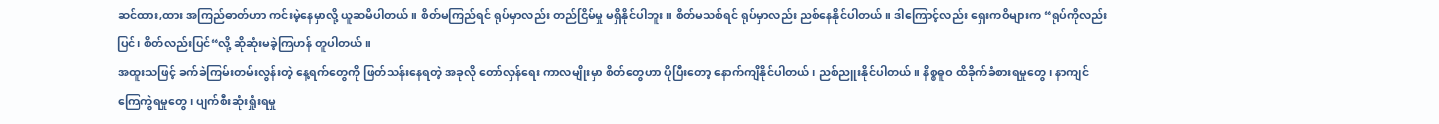ဆင်ထား,ထား အကြည်ဓာတ်ဟာ ကင်းမဲ့နေမှာလို့ ယူဆမိပါတယ်။ စိတ်မကြည်ရင် ရုပ်မှာလည်း တည်ငြိမ်မှု မရှိနိုင်ပါဘူး။ စိတ်မသစ်ရင် ရုပ်မှာလည်း ညစ်နေနိုင်ပါတယ်။ ဒါကြောင့်လည်း ရှေးကဝိများက “ရုပ်ကိုလည်း ပြင်၊ စိတ်လည်းပြင်“လို့ ဆိုဆုံးမခဲ့ကြဟန် တူပါတယ်။
အထူးသဖြင့် ခက်ခဲကြမ်းတမ်းလွန်းတဲ့ နေ့ရက်တွေကို ဖြတ်သန်းနေရတဲ့ အခုလို တော်လှန်ရေး ကာလမျိုးမှာ စိတ်တွေဟာ ပိုပြီးတော့ နောက်ကျိနိုင်ပါတယ်၊ ညစ်ညူးနိုင်ပါတယ်။ နိစ္စဓူဝ ထိခိုက်ခံစားရမှုတွေ၊ နာကျင်ကြေကွဲရမှုတွေ၊ ပျက်စီးဆုံးရှုံးရမှု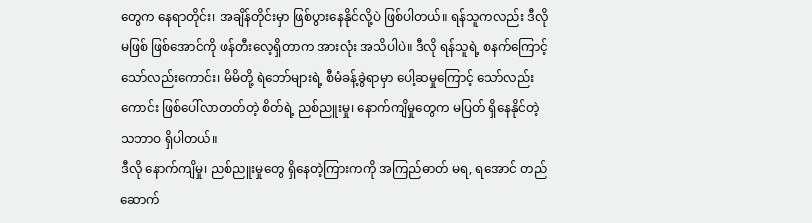တွေက နေရာတိုင်း၊ အချိန်တိုင်းမှာ ဖြစ်ပွားနေနိုင်လို့ပဲ ဖြစ်ပါတယ်။ ရန်သူကလည်း ဒီလို မဖြစ် ဖြစ်အောင်ကို ဖန်တီးလေ့ရှိတာက အားလုံး အသိပါပဲ။ ဒီလို ရန်သူရဲ့ စနက်ကြောင့် သော်လည်းကောင်း၊ မိမိတို့ ရဲဘော်များရဲ့ စီမံခန့်ခွဲရာမှာ ပေါ့ဆမှုကြောင့် သော်လည်းကောင်း ဖြစ်ပေါ်လာတတ်တဲ့ စိတ်ရဲ့ ညစ်ညူးမှု၊ နောက်ကျိမှုတွေက မပြတ် ရှိနေနိုင်တဲ့ သဘာဝ ရှိပါတယ်။
ဒီလို နောက်ကျိမှု၊ ညစ်ညူးမှုတွေ ရှိနေတဲ့ကြားကကို အကြည်ဓာတ် မရ, ရအောင် တည်ဆောက်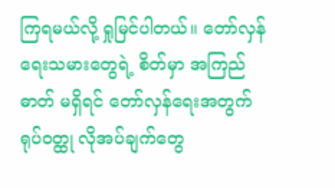ကြရမယ်လို့ ရှုမြင်ပါတယ်။ တော်လှန်ရေးသမားတွေရဲ့ စိတ်မှာ အကြည်ဓာတ် မရှိရင် တော်လှန်ရေးအတွက် ရုပ်ဝတ္ထု လိုအပ်ချက်တွေ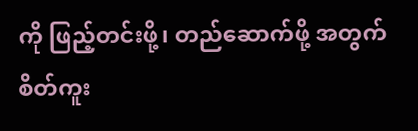ကို ဖြည့်တင်းဖို့၊ တည်ဆောက်ဖို့ အတွက် စိတ်ကူး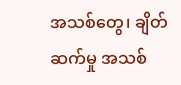အသစ်တွေ၊ ချိတ်ဆက်မှု အသစ်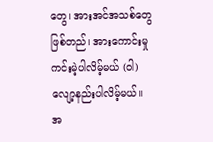တွေ၊ အားအင်အသစ်တွေ ဖြစ်တည်၊ အားကောင်းမှု ကင်းမဲ့ပါလိမ့်မယ် (ဝါ) လျော့နည်းပါလိမ့်မယ်။
အ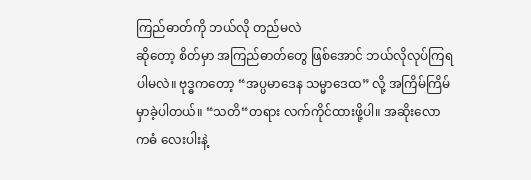ကြည်ဓာတ်ကို ဘယ်လို တည်မလဲ
ဆိုတော့ စိတ်မှာ အကြည်ဓာတ်တွေ ဖြစ်အောင် ဘယ်လိုလုပ်ကြရပါမလဲ။ ဗုဒ္ဓကတော့ “အပ္ပမာဒေန သမ္မာဒေထ” လို့ အကြိမ်ကြိမ် မှာခဲ့ပါတယ်။ “သတိ“တရား လက်ကိုင်ထားဖို့ပါ။ အဆိုးလောကဓံ လေးပါးနဲ့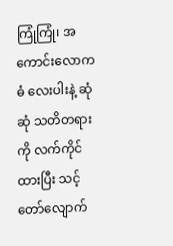ကြုံကြုံ၊ အကောင်းလောကဓံ လေးပါးနဲ့ ဆုံဆုံ သတိတရားကို လက်ကိုင်ထားပြီး သင့်တော်လျောက်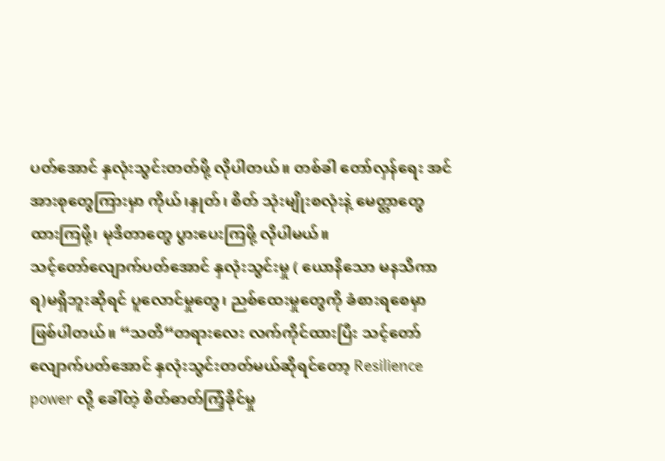ပတ်အောင် နှလုံးသွင်းတတ်ဖို့ လိုပါတယ်။ တစ်ခါ တော်လှန်ရေး အင်အားစုတွေကြားမှာ ကိုယ်၊နှုတ်၊ စိတ် သုံးမျိုးစလုံးနဲ့ မေတ္တာတွေ ထားကြဖို့၊ မုဒိတာတွေ ပွားပေးကြဖို့ လိုပါမယ်။
သင့်တော်လျောက်ပတ်အောင် နှလုံးသွင်းမှု ( ယောနိသော မနသိကာရ)မရှိဘူးဆိုရင် ပူလောင်မှုတွေ၊ ညစ်ထေးမှုတွေကို ခံစားရစေမှာ ဖြစ်ပါတယ်။ “သတိ“တရားလေး လက်ကိုင်ထားပြီး သင့်တော်လျောက်ပတ်အောင် နှလုံးသွင်းတတ်မယ်ဆိုရင်တော့ Resilience power လို့ ခေါ်တဲ့ စိတ်ဓာတ်ကြံ့ခိုင်မှု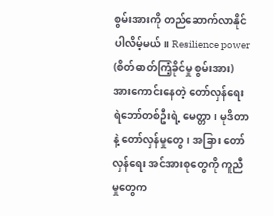စွမ်းအားကို တည်ဆောက်လာနိုင်ပါလိမ့်မယ်။ Resilience power (စိတ်ဓာတ်ကြံ့ခိုင်မှု စွမ်းအား) အားကောင်းနေတဲ့ တော်လှန်ရေး ရဲဘော်တစ်ဦးရဲ့ မေတ္တာ၊ မုဒိတာနဲ့ တော်လှန်မှုတွေ၊ အခြား တော်လှန်ရေး အင်အားစုတွေကို ကူညီမှုတွေက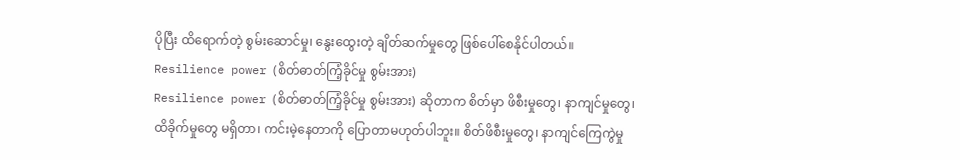ပိုပြီး ထိရောက်တဲ့ စွမ်းဆောင်မှု၊ နွေးထွေးတဲ့ ချိတ်ဆက်မှုတွေ ဖြစ်ပေါ်စေနိုင်ပါတယ်။
Resilience power (စိတ်ဓာတ်ကြံ့ခိုင်မှု စွမ်းအား)
Resilience power (စိတ်ဓာတ်ကြံ့ခိုင်မှု စွမ်းအား) ဆိုတာက စိတ်မှာ ဖိစီးမှုတွေ၊ နာကျင်မှုတွေ၊ ထိခိုက်မှုတွေ မရှိတာ၊ ကင်းမဲ့နေတာကို ပြောတာမဟုတ်ပါဘူး။ စိတ်ဖိစီးမှုတွေ၊ နာကျင်ကြေကွဲမှု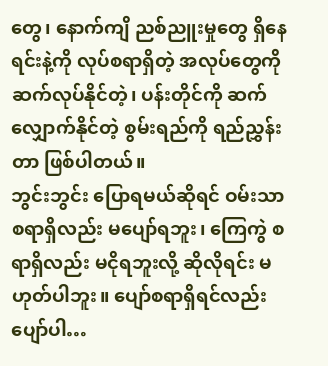တွေ၊ နောက်ကျိ ညစ်ညူးမှုတွေ ရှိနေရင်းနဲ့ကို လုပ်စရာရှိတဲ့ အလုပ်တွေကို ဆက်လုပ်နိုင်တဲ့၊ ပန်းတိုင်ကို ဆက်လျှောက်နိုင်တဲ့ စွမ်းရည်ကို ရည်ညွှန်းတာ ဖြစ်ပါတယ်။
ဘွင်းဘွင်း ပြောရမယ်ဆိုရင် ဝမ်းသာစရာရှိလည်း မပျော်ရဘူး၊ ကြေကွဲ စရာရှိလည်း မငိုရဘူးလို့ ဆိုလိုရင်း မဟုတ်ပါဘူး။ ပျော်စရာရှိရင်လည်း ပျော်ပါ…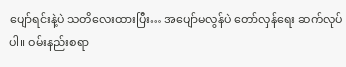ပျော်ရင်းနဲ့ပဲ သတိလေးထားပြီး… အပျော်မလွန်ပဲ တော်လှန်ရေး ဆက်လုပ်ပါ။ ဝမ်းနည်းစရာ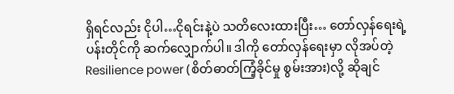ရှိရင်လည်း ငိုပါ…ငိုရင်းနဲ့ပဲ သတိလေးထားပြီး… တော်လှန်ရေးရဲ့ ပန်းတိုင်ကို ဆက်လျှောက်ပါ။ ဒါကို တော်လှန်ရေးမှာ လိုအပ်တဲ့ Resilience power (စိတ်ဓာတ်ကြံ့ခိုင်မှု စွမ်းအား)လို့ ဆိုချင်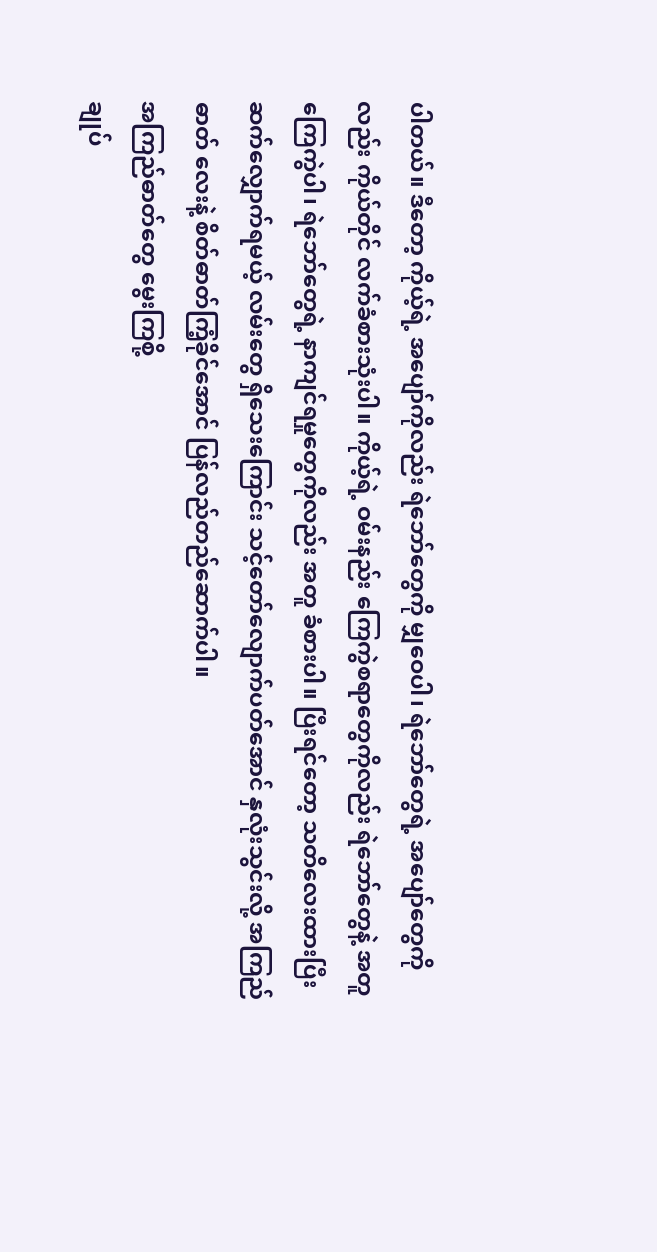ပါတယ်။ ဒီတော့ ကိုယ့်ရဲ့ အပျော်ကိုလည်း ရဲဘော်တွေကို မျှဝေပါ၊ ရဲဘော်တွေရဲ့ အပျော်တွေကိုလည်း ကိုယ်တိုင် လက်ခံစားသုံးပါ။ ကိုယ့်ရဲ့ ဝမ်းနည်း ကြေကွဲစရာတွေကိုလည်း ရဲဘော်တွေနဲ့ အတူ ကြေကွဲပါ၊ ရဲဘော်တွေရဲ့ နာကျင်ရမှုတွေကိုလည်း အတူ ခံစားပါ။ ပြီးရင်တော့ သတိလေးထားပြီး ဆက်လျှောက်ရမယ့် လမ်းတွေ ရှိသေးကြောင်း သင့်တော်လျောက်ပတ်အောင် နှလုံးသွင်းလို့ အကြည်ဓာတ် လေးနဲ့ စိတ်ဓာတ်ကြံ့ခိုင်အောင် ပြန်လည်တည်ဆောက်ပါ။
အကြည်ဓာတ်တွေ မွေးကြစို့
ချုပ်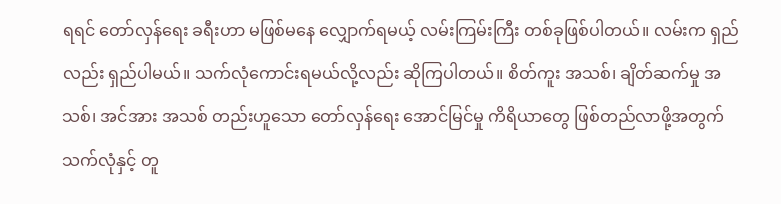ရရင် တော်လှန်ရေး ခရီးဟာ မဖြစ်မနေ လျှောက်ရမယ့် လမ်းကြမ်းကြီး တစ်ခုဖြစ်ပါတယ်။ လမ်းက ရှည်လည်း ရှည်ပါမယ်။ သက်လုံကောင်းရမယ်လို့လည်း ဆိုကြပါတယ်။ စိတ်ကူး အသစ်၊ ချိတ်ဆက်မှု အသစ်၊ အင်အား အသစ် တည်းဟူသော တော်လှန်ရေး အောင်မြင်မှု ကိရိယာတွေ ဖြစ်တည်လာဖို့အတွက် သက်လုံနှင့် တူ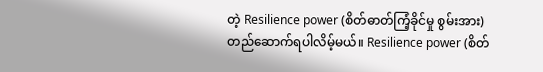တဲ့ Resilience power (စိတ်ဓာတ်ကြံ့ခိုင်မှု စွမ်းအား) တည်ဆောက်ရပါလိမ့်မယ်။ Resilience power (စိတ်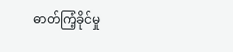ဓာတ်ကြံ့ခိုင်မှု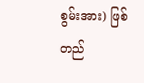စွမ်းအား) ဖြစ်တည်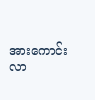အားကောင်းလာ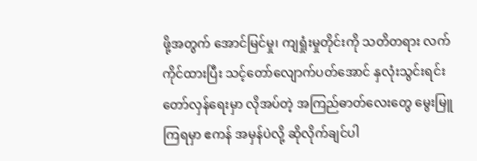ဖို့အတွက် အောင်မြင်မှု၊ ကျရှုံးမှုတိုင်းကို သတိတရား လက်ကိုင်ထားပြီး သင့်တော်လျောက်ပတ်အောင် နှလုံးသွင်းရင်း တော်လှန်ရေးမှာ လိုအပ်တဲ့ အကြည်ဓာတ်လေးတွေ မွေးမြူကြရမှာ ဧကန် အမှန်ပဲလို့ ဆိုလိုက်ချင်ပါ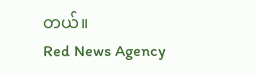တယ်။
Red News Agency